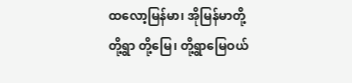ထလော့မြန်မာ၊ အိုမြန်မာတို့
တို့ရွာ တို့မြေ၊ တို့ရွာမြေဝယ်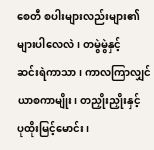စေတီ စပါးများလည်းများ၏
များပါလေလဲ၊ တမွဲမွဲနှင့်
ဆင်းရဲကာသာ၊ ကာလကြာလျှင်
ယာစကာမျိုး၊ တညှိုးညှိုးနှင့်
ပုထိုးမြင့်မောင်း၊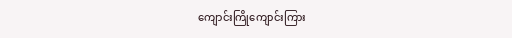ကျောင်းကြိုကျောင်းကြား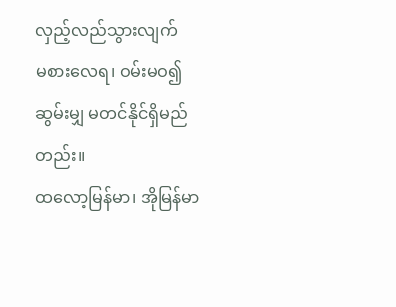လှည့်လည်သွားလျက်
မစားလေရ၊ ဝမ်းမဝ၍
ဆွမ်းမျှ မတင်နိုင်ရှိမည်တည်း။
ထလော့မြန်မာ၊ အိုမြန်မာ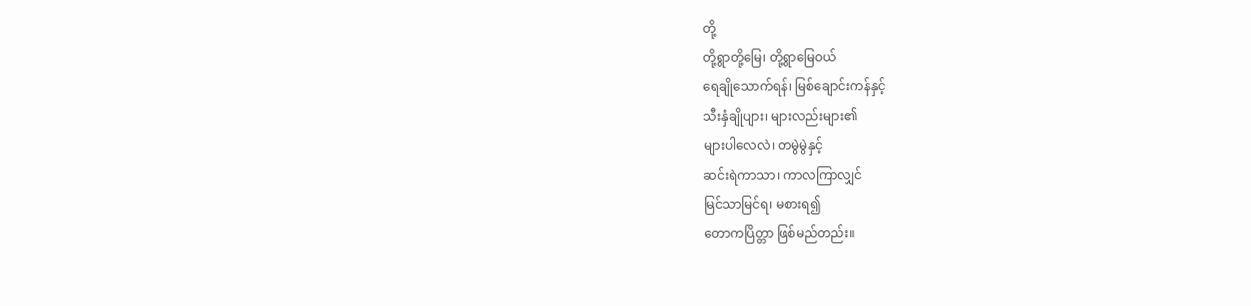တို့
တို့ရွာတို့မြေ၊ တို့ရွာမြေဝယ်
ရေချိုသောက်ရန်၊ မြစ်ချောင်းကန်နှင့်
သီးနှံချိုပျား၊ များလည်းများ၏
များပါလေလဲ၊ တမွဲမွဲနှင့်
ဆင်းရဲကာသာ၊ ကာလကြာလျှင်
မြင်သာမြင်ရ၊ မစားရ၍
တောကပြိတ္တာ ဖြစ်မည်တည်း။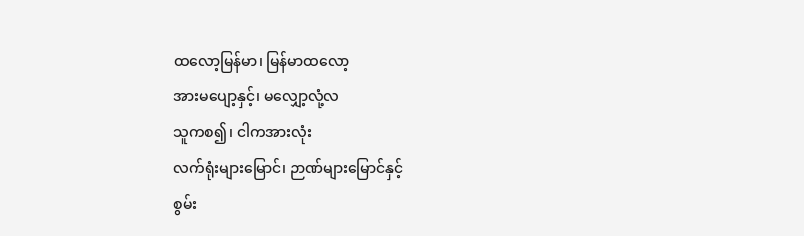ထလော့မြန်မာ၊ မြန်မာထလော့
အားမပျော့နှင့်၊ မလျှော့လုံ့လ
သူကစ၍၊ ငါကအားလုံး
လက်ရုံးများမြောင်၊ ဉာဏ်များမြောင်နှင့်
စွမ်း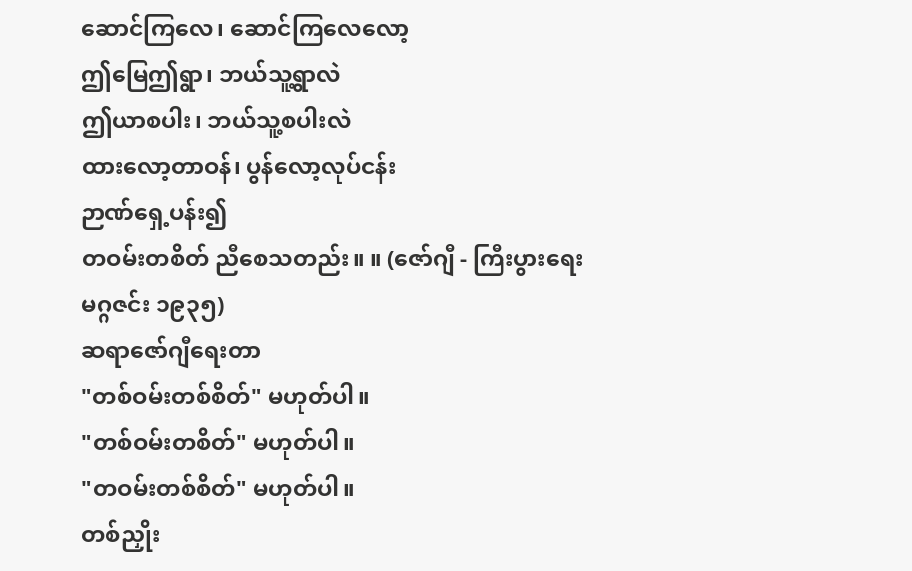ဆောင်ကြလေ၊ ဆောင်ကြလေလော့
ဤမြေဤရွာ၊ ဘယ်သူ့ရွာလဲ
ဤယာစပါး၊ ဘယ်သူ့စပါးလဲ
ထားလော့တာဝန်၊ ပွန်လော့လုပ်ငန်း
ဉာဏ်ရှေ့ပန်း၍
တဝမ်းတစိတ် ညီစေသတည်း။ ။ (ဇော်ဂျီ - ကြီးပွားရေးမဂ္ဂဇင်း ၁၉၃၅)
ဆရာဇော်ဂျီရေးတာ
"တစ်ဝမ်းတစ်စိတ်" မဟုတ်ပါ။
"တစ်ဝမ်းတစိတ်" မဟုတ်ပါ။
"တဝမ်းတစ်စိတ်" မဟုတ်ပါ။
တစ်ညှိုး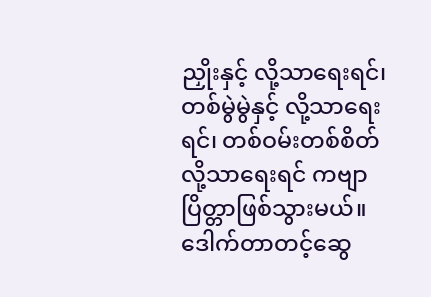ညှိုးနှင့် လို့သာရေးရင်၊ တစ်မွဲမွဲနှင့် လို့သာရေးရင်၊ တစ်ဝမ်းတစ်စိတ် လို့သာရေးရင် ကဗျာပြိတ္တာဖြစ်သွားမယ်။
ဒေါက်တာတင့်ဆွေ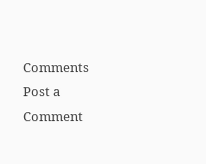Comments
Post a Comment